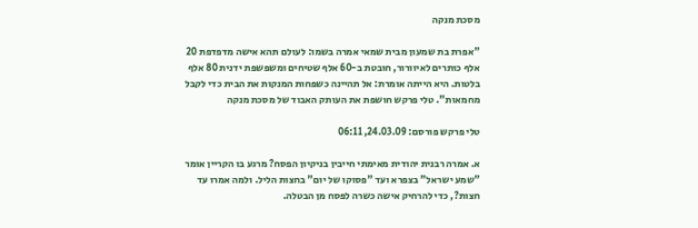מסכת מנקה

"אפרת בת שמעון מבית שמאי אמרה בשמו: לעולם תהא אישה מדפדפת 20 אלף כותרים לאיוורור, חובטת ב-60 אלף שטיחים ומשפשפת ידנית 80 אלף בלטות. היא הייתה אומרת: אל תהיינה כשפחות המנקות את הבית כדי לקבל מחמאות". טלי פרקש חושפת את העותק האבוד של מסכת מנקה

טלי פרקש פורסם: 24.03.09, 06:11

א. אמרה רבנית יהודית מאימתי חייבין בניקיון הפסח? מרגע בו הקריין אומר "שמע ישראל" בצפרא ועד "פסוקו של יום" בחצות הליל. ולמה אמרו עד חצות?, כדי להרחיק אישה כשרה לפסח מן הבטלה.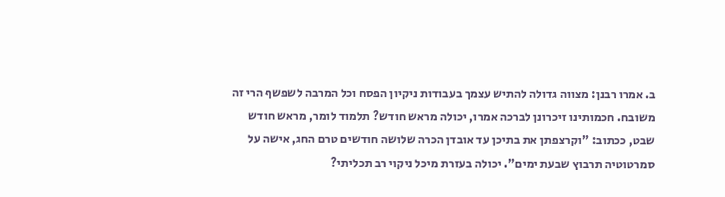ב. אמרו רבנן: מצווה גדולה להתיש עצמך בעבודות ניקיון הפסח וכל המרבה לשפשף הרי זה משובח. חכמותינו זיכרונן לברכה אמרו, יכולה מראש חודש? תלמוד לומר, מראש חודש שבט, ככתוב: "וקרצפתן את בתיכן עד אובדן הכרה שלושה חודשים טרם החג, אישה על סמרטוטיה תרבוץ שבעת ימים". יכולה בעזרת מיכל ניקוי רב תכליתי?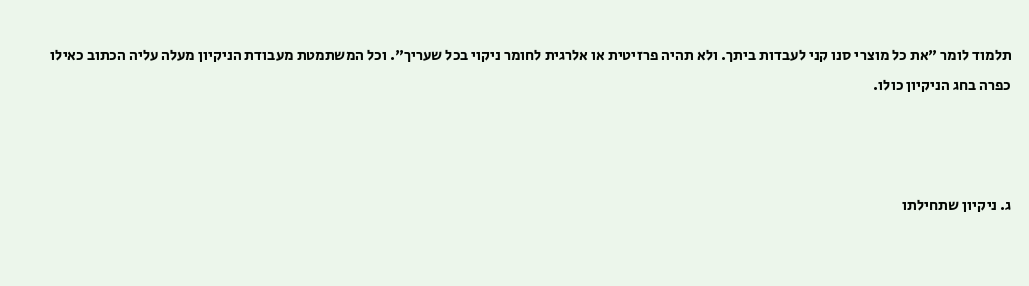תלמוד לומר "את כל מוצרי סנו קני לעבדות ביתך. ולא תהיה פרזיטית או אלרגית לחומר ניקוי בכל שעריך". וכל המשתמטת מעבודת הניקיון מעלה עליה הכתוב כאילו כפרה בחג הניקיון כולו.



ג. ניקיון שתחילתו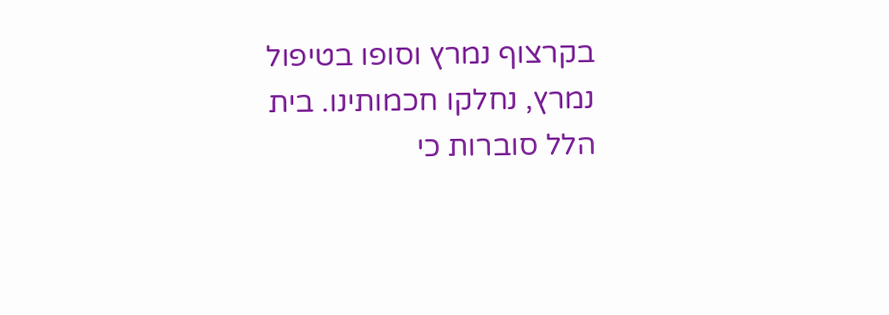בקרצוף נמרץ וסופו בטיפול נמרץ, נחלקו חכמותינו. בית הלל סוברות כי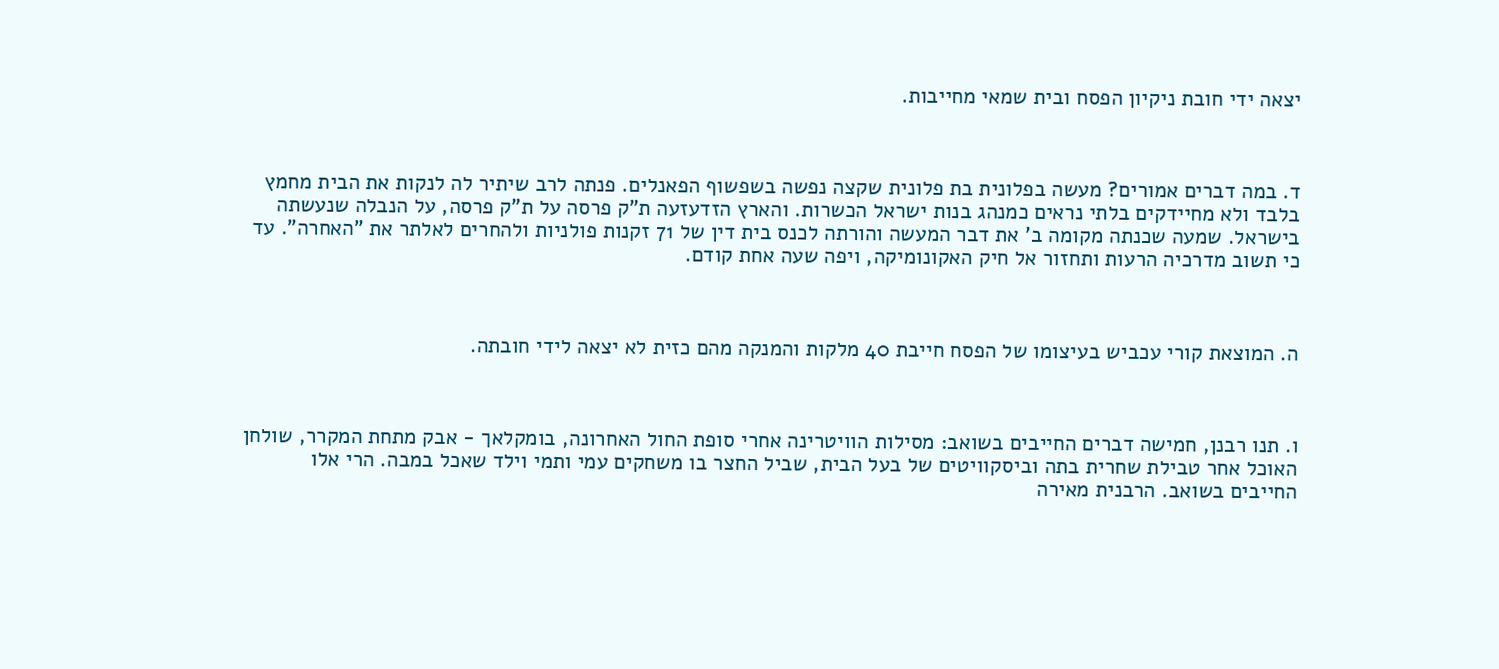יצאה ידי חובת ניקיון הפסח ובית שמאי מחייבות.



ד. במה דברים אמורים? מעשה בפלונית בת פלונית שקצה נפשה בשפשוף הפאנלים. פנתה לרב שיתיר לה לנקות את הבית מחמץ בלבד ולא מחיידקים בלתי נראים כמנהג בנות ישראל הכשרות. והארץ הזדעזעה ת"ק פרסה על ת"ק פרסה, על הנבלה שנעשתה בישראל. שמעה שכנתה מקומה ב' את דבר המעשה והורתה לכנס בית דין של 71 זקנות פולניות ולהחרים לאלתר את "האחרה". עד כי תשוב מדרכיה הרעות ותחזור אל חיק האקונומיקה, ויפה שעה אחת קודם.



ה. המוצאת קורי עכביש בעיצומו של הפסח חייבת 40 מלקות והמנקה מהם כזית לא יצאה לידי חובתה.



ו. תנו רבנן, חמישה דברים החייבים בשואב: מסילות הוויטרינה אחרי סופת החול האחרונה, בומקלאך - אבק מתחת המקרר, שולחן האוכל אחר טבילת שחרית בתה וביסקוויטים של בעל הבית, שביל החצר בו משחקים עמי ותמי וילד שאכל במבה. הרי אלו החייבים בשואב. הרבנית מאירה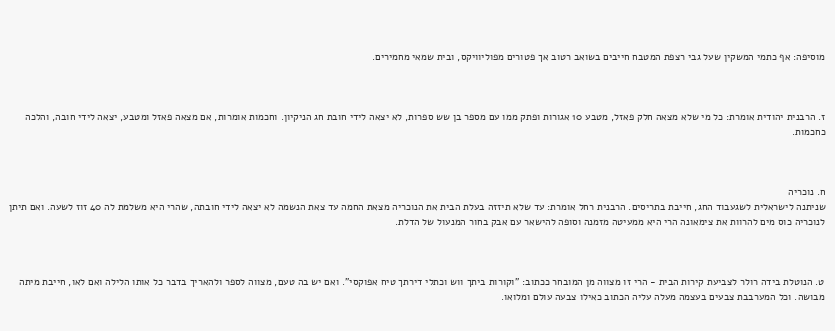מוסיפה: אף כתמי המשקין שעל גבי רצפת המטבח חייבים בשואב רטוב אך פטורים מפוליוויקס, ובית שמאי מחמירים.



ז. הרבנית יהודית אומרת: כל מי שלא מצאה חלק פאזל, מטבע 10 אגורות ופתק ממו עם מספר בן שש ספרות, לא יצאה לידי חובת חג הניקיון. וחכמות אומרות, אם מצאה פאזל ומטבע, יצאה לידי חובה, והלכה כחכמות.



ח. נוכריה
שניתנה לישראלית לשגעבוד החג, חייבת בתריסים. הרבנית רחל אומרת: עד שלא תיזזה בעלת הבית את הנוכריה מצאת החמה עד צאת הנשמה לא יצאה לידי חובתה, שהרי היא משלמת לה 40 זוז לשעה. ואם תיתן לנוכריה כוס מים להרוות את צימאונה הרי היא ממעיטה מזמנה וסופה להישאר עם אבק בחור המנעול של הדלת.



ט. הנוטלת בידה רולר לצביעת קירות הבית - הרי זו מצווה מן המובחר ככתוב: "וקורות ביתך ווש וכתלי דירתך טיח אפוקסי". ואם יש בה טעם, מצווה לספר ולהאריך בדבר כל אותו הלילה ואם לאו, חייבת מיתה מבושה. וכל המערבבת צבעים בעצמה מעלה עליה הכתוב כאילו צבעה עולם ומלואו.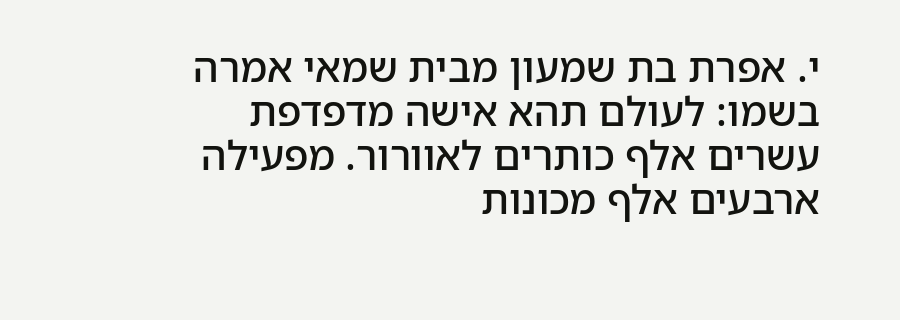י. אפרת בת שמעון מבית שמאי אמרה בשמו: לעולם תהא אישה מדפדפת עשרים אלף כותרים לאוורור. מפעילה ארבעים אלף מכונות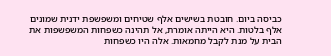כביסה ביום. חובטת בשישים אלף שטיחים ומשפשפת ידנית שמונים אלף בלטות. היא הייתה אומרת, אל תהינה כשפחות המשפשפות את הבית על מנת לקבל מחמאות. אלה היו כשפחות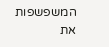המשפשפות את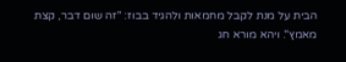הבית על מנת לקבל מחמאות ולהגיד בבוז: "זה שום דבר, קצת מאמץ". ויהא מורא חג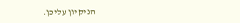הניקיון עליכן.